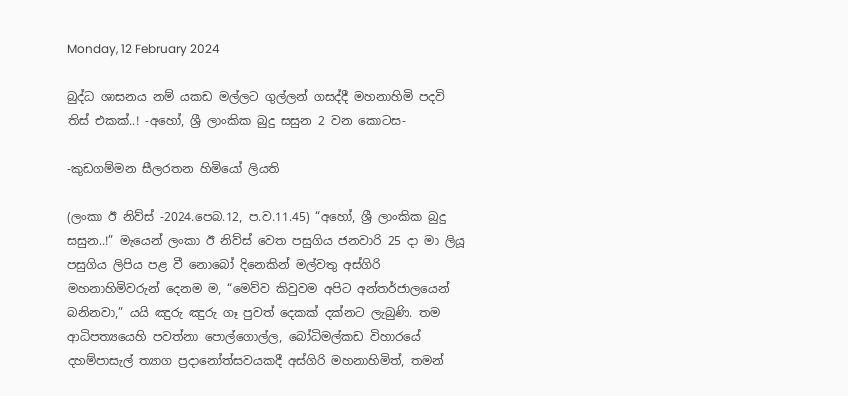Monday, 12 February 2024

බුද්ධ ශාසනය නම් යකඩ මල්ලට ගුල්ලන් ගසද්දී මහනාහිමි පදවි තිස් එකක්..! -අහෝ, ශ්‍රී ලාංකික බුදු සසුන 2 වන කොටස-

-කුඩගම්මන සීලරතන හිමියෝ ලියති

(ලංකා ඊ නිව්ස් -2024.පෙබ.12, ප.ව.11.45) “අහෝ, ශ්‍රී ලාංකික බුදු සසුන..!” මැයෙන් ලංකා ඊ නිව්ස් වෙත පසුගිය ජනවාරි 25 දා මා ලියූ පසුගිය ලිපිය පළ වී නොබෝ දිනෙකින් මල්වතු අස්ගිරි මහනාහිමිවරුන් දෙනම ම, “මෙව්ව කිවුවම අපිට අන්තර්ජාලයෙන් බනිනවා,” යයි ඤුරු ඤුරු ගෑ පුවත් දෙකක් දක්නට ලැබුණි. තම ආධිපත්‍යයෙහි පවත්නා පොල්ගොල්ල, බෝධිමල්කඩ විහාරයේ දහම්පාසැල් ත්‍යාග ප්‍රදානෝත්සවයකදී අස්ගිරි මහනාහිමිත්, තමන්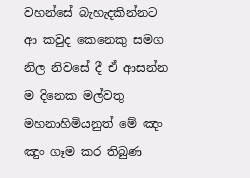වහන්සේ බැහැදකින්නට ආ කවුද කෙනෙකු සමග නිල නිවසේ දී ඒ ආසන්න ම දිනෙක මල්වතු මහනාහිමියනුත් මේ ඤං ඤුං ගෑම කර තිබුණ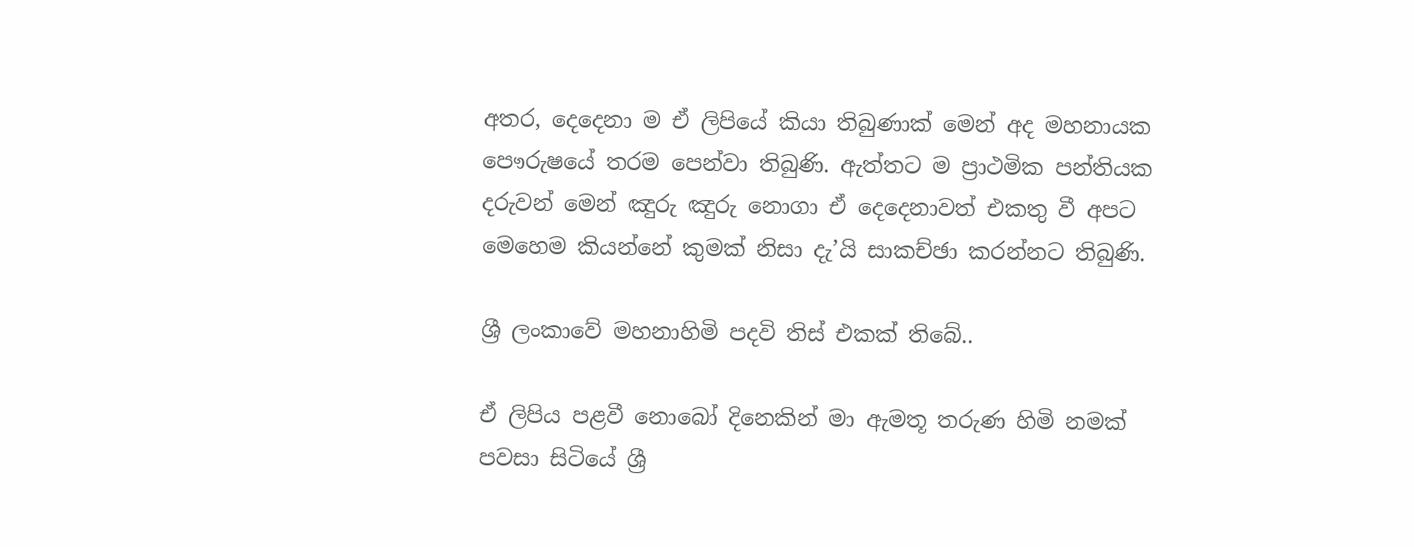අතර, දෙදෙනා ම ඒ ලිපියේ කියා තිබුණාක් මෙන් අද මහනායක පෞරුෂයේ තරම පෙන්වා තිබුණි. ඇත්තට ම ප්‍රාථමික පන්තියක දරුවන් මෙන් ඤුරු ඤුරු නොගා ඒ දෙදෙනාවත් එකතු වී අපට මෙහෙම කියන්නේ කුමක් නිසා දැ’යි සාකච්ඡා කරන්නට තිබුණි.

ශ්‍රී ලංකාවේ මහනාහිමි පදවි තිස් එකක් තිබේ..

ඒ ලිපිය පළවී නොබෝ දිනෙකින් මා ඇමතූ තරුණ හිමි නමක් පවසා සිටියේ ශ්‍රී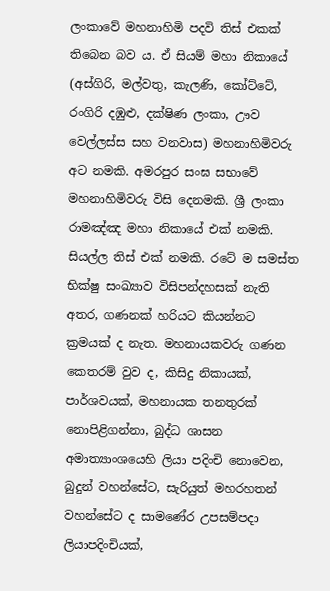ලංකාවේ මහනාහිමි පදවි තිස් එකක් තිබෙන බව ය. ඒ සියම් මහා නිකායේ (අස්ගිරි, මල්වතු, කැලණි, කෝට්ටේ, රංගිරි දඹුළු, දක්ෂිණ ලංකා, ඌව වෙල්ලස්ස සහ වනවාස) මහනාහිමිවරු අට නමකි. අමරපුර සංඝ සභා‌වේ මහනාහිමිවරු විසි දෙනමකි. ශ්‍රී ලංකා රාමඤ්ඤ මහා නිකායේ එක් නමකි. සියල්ල තිස් එක් නමකි. රටේ ම සමස්ත භික්ෂු සංඛ්‍යාව විසිපන්දහසක් නැති අතර, ගණනක් හරියට කියන්නට ක්‍රමයක් ද නැත. මහනායකවරු ගණන කෙතරම් වුව ද, කිසිදු නිකායක්, පාර්ශවයක්, මහනායක තනතුරක් නොපිළිගන්නා, බුද්ධ ශාසන අමාත්‍යාංශයෙහි ලියා පදිංචි නොවෙන, බුදුන් වහන්සේට, සැරියුත් මහරහතන් වහන්සේට ද සාමණේර උපසම්පදා ලියාපදිංචියක්,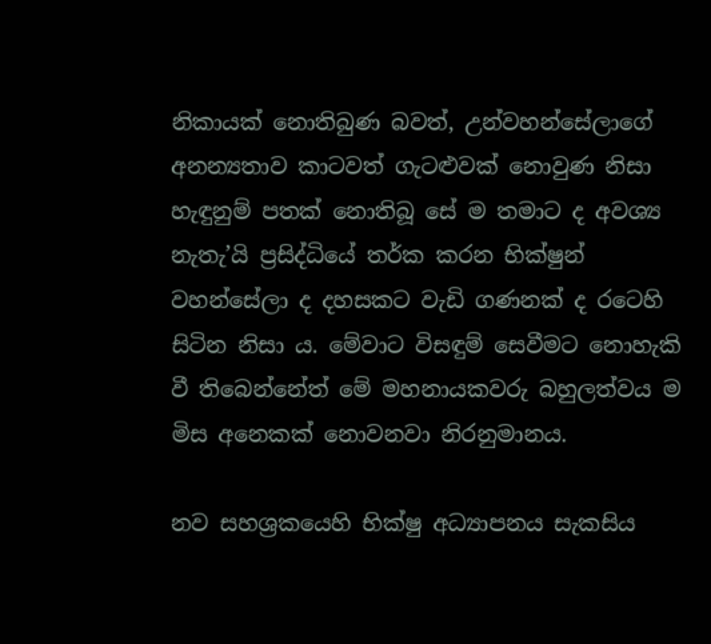නිකායක් නොතිබුණ බවත්, උන්වහන්සේලාගේ අනන්‍යතාව කාටවත් ගැටළුවක් නොවුණ නිසා හැඳුනුම් පතක් නොතිබූ සේ ම තමාට ද අවශ්‍ය නැතැ’යි ප්‍රසිද්ධියේ තර්ක කරන භික්ෂුන් වහන්සේලා ද දහසකට වැඩි ගණනක් ද රටෙහි සිටින නිසා ය. මේවාට විසඳුම් සෙවීමට නොහැකි වී තිබෙන්නේත් මේ මහනායකවරු බහුලත්වය ම මිස අනෙකක් නොවනවා නිරනුමානය.

නව සහශ්‍රකයෙහි භික්ෂු අධ්‍යාපනය සැකසිය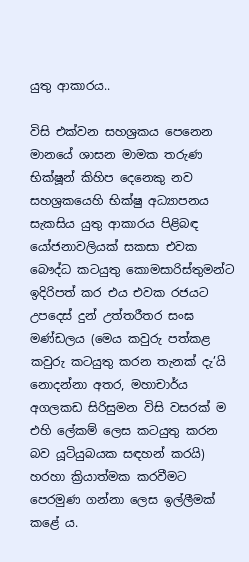යුතු ආකාරය..

විසි එක්වන සහශ්‍රකය පෙනෙන මානයේ ශාසන මාමක තරුණ භික්ෂූන් කිහිප දෙනෙකු නව සහශ්‍රකයෙහි භික්ෂු අධ්‍යාපනය සැකසිය යුතු ආකාරය පිළිබඳ යෝජනාවලියක් සකසා එවක බෞද්ධ කටයුතු කොමසාරිස්තුමන්ට ඉදිරිපත් කර එය එවක රජයට උපදෙස් දුන් උත්තරීතර සංඝ මණ්ඩලය (මෙය කවුරු පත්කළ කවුරු කටයුතු කරන තැනක් දැ’යි නොදන්නා අතර, මහාචාර්ය අගලකඩ සිරිසුමන විසි වසරක් ම එහි ලේකම් ලෙස කටයුතු කරන බව යූටියුබයක සඳහන් කරයි) හරහා ක්‍රියාත්මක කරවීමට පෙරමුණ ගන්නා ලෙස ඉල්ලීමක් කළේ ය.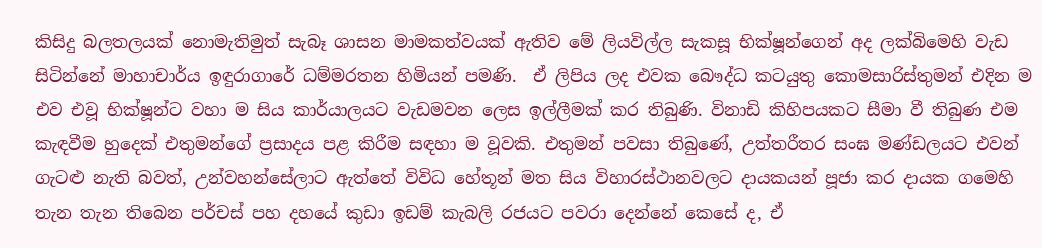කිසිදු බලතලයක් නොමැතිමුත් සැබෑ ශාසන මාමකත්වයක් ඇතිව මේ ලියවිල්ල සැකසූ භික්ෂූන්ගෙන් අද ලක්බිමෙහි වැඩ සිටින්නේ මාහාචාර්ය ඉඳුරාගාරේ ධම්මරතන හිමියන් පමණි.  ඒ ලිපිය ලද එවක බෞද්ධ කටයුතු කොමසාරිස්තුමන් එදින ම එව එවූ භික්ෂූන්ට වහා ම සිය කාර්යාලයට වැඩමවන ලෙස ඉල්ලීමක් කර තිබුණි. විනාඩි කිහිපයකට සීමා වී තිබුණ එම කැඳවීම හුදෙක් එතුමන්ගේ ප්‍රසාදය පළ කිරීම සඳහා ම වූවකි. එතුමන් පවසා තිබුණේ, උත්තරීතර සංඝ මණ්ඩලයට එවන් ගැටළු නැති බවත්, උන්වහන්සේලාට ඇත්තේ විවිධ හේතූන් මත සිය විහාරස්ථානවලට දායකයන් පූජා කර දායක ගමෙහි තැන තැන තිබෙන පර්චස් පහ දහයේ කුඩා ඉඩම් කැබලි රජයට පවරා දෙන්නේ කෙසේ ද, ඒ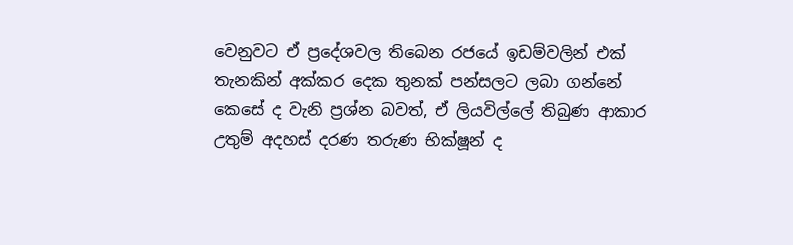වෙනුවට ඒ ප්‍රදේශවල තිබෙන රජයේ ඉඩම්වලින් එක් තැනකින් අක්කර දෙක තුනක් පන්සලට ලබා ගන්නේ කෙසේ ද වැනි ප්‍රශ්න බවත්, ඒ ලියවිල්ලේ තිබුණ ආකාර උතුම් අදහස් දරණ තරුණ භික්ෂූන් ද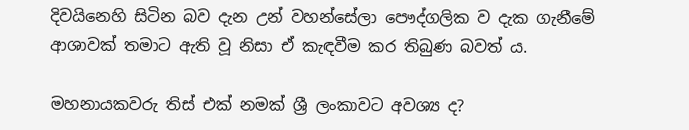දිවයිනෙහි සිටින බව දැන උන් වහන්සේලා පෞද්ගලික ව දැක ගැනීමේ ආශාවක් තමාට ඇති වූ නිසා ඒ කැඳවීම කර තිබුණ බවත් ය.

මහනායකවරු තිස් එක් නමක් ශ්‍රී ලංකාවට අවශ්‍ය ද?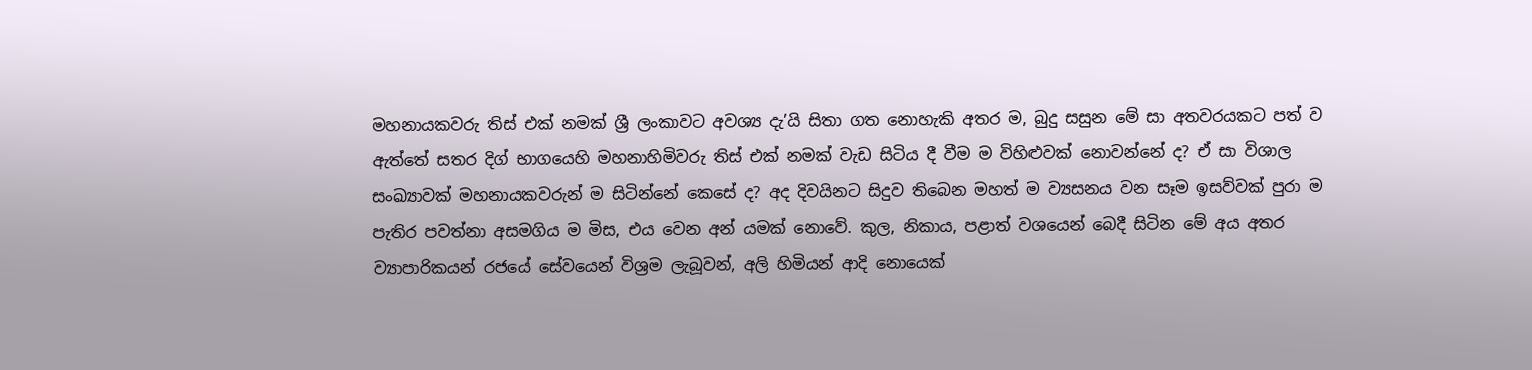මහනායකවරු තිස් එක් නමක් ශ්‍රී ලංකාවට අවශ්‍ය දැ’යි සිතා ගත නොහැකි අතර ම, බුදු සසුන මේ සා අතවරයකට පත් ව ඇත්තේ සතර දිග් භාගයෙහි මහනාහිමිවරු තිස් එක් නමක් වැඩ සිටිය දී වීම ම විහිළුවක් නොවන්නේ ද? ඒ සා විශාල සංඛ්‍යාවක් මහනායකවරුන් ම සිටින්නේ කෙසේ ද? අද දිවයිනට සිදුව තිබෙන මහත් ම ව්‍යසනය වන සෑම ඉසව්වක් පුරා ම පැතිර පවත්නා අසමගිය ම මිස, එය වෙන අන් යමක් නොවේ. කුල, නිකාය, පළාත් වශයෙන් බෙදී සිටින මේ අය අතර ව්‍යාපාරිකයන් රජයේ සේවයෙන් විශ්‍රම ලැබූවන්, අලි හිමියන් ආදි නොයෙක්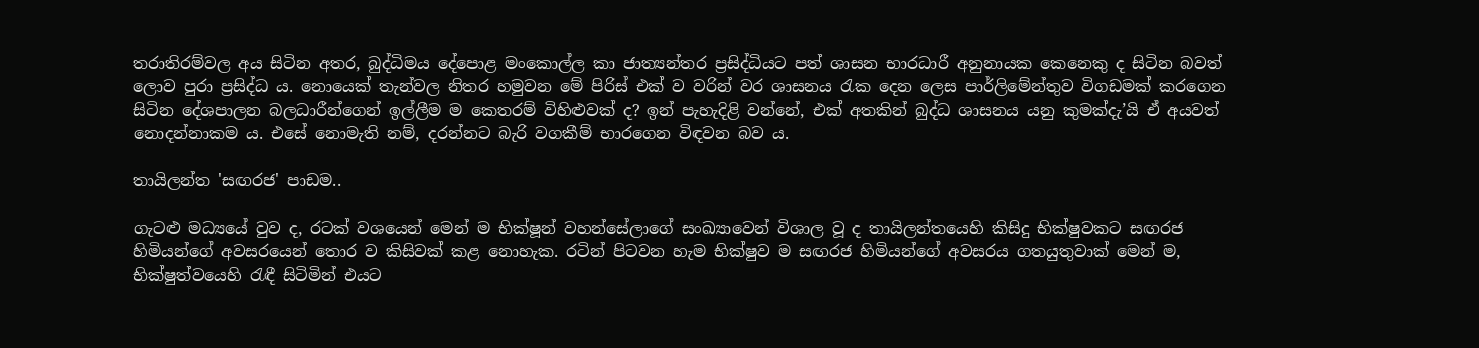තරාතිරම්වල අය සිටින අතර, බුද්ධිමය දේපොළ මංකොල්ල කා ජාත්‍යන්තර ප්‍රසිද්ධියට පත් ශාසන භාරධාරී අනුනායක කෙනෙකු ද සිටින බවත් ලොව පුරා ප්‍රසිද්ධ ය. නොයෙක් තැන්වල නිතර හමුවන මේ පිරිස් එක් ව වරින් වර ශාසනය රැක දෙන ලෙස පාර්ලිමේන්තුව විගඩමක් කරගෙන සිටින දේශපාලන බලධාරීන්ගෙන් ඉල්ලීම ම කෙතරම් විහිළුවක් ද? ඉන් පැහැදිළි වන්නේ, එක් අතකින් බුද්ධ ශාසනය යනු කුමක්දැ’යි ඒ අයවත් නොදන්නාකම ය. එසේ නොමැති නම්, දරන්නට බැරි වගකීම් භාරගෙන විඳවන බව ය.

තායිලන්ත 'සඟරජ' පාඩම..

ගැටළු මධ්‍යයේ වුව ද, රටක් වශයෙන් මෙන් ම භික්ෂූන් වහන්සේලාගේ සංඛ්‍යාවෙන් විශාල වූ ද තායිලන්තයෙහි කිසිදු භික්ෂුවකට සඟරජ හිමියන්ගේ අවසරයෙන් තොර ව කිසිවක් කළ නොහැක. රටින් පිටවන හැම භික්ෂුව ම සඟරජ හිමියන්ගේ අවසරය ගතයුතුවාක් මෙන් ම, භික්ෂුත්වයෙහි රැඳී සිටිමින් එයට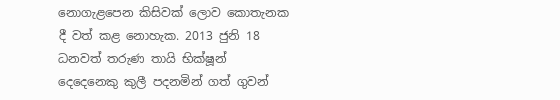නොගැළපෙන කිසිවක් ලොව කොතැනක දී වත් කළ නොහැක. 2013 ජුනි 18 ධනවත් තරුණ තායි භික්ෂූන් දෙදෙනෙකු කුලී පදනමින් ගත් ගුවන්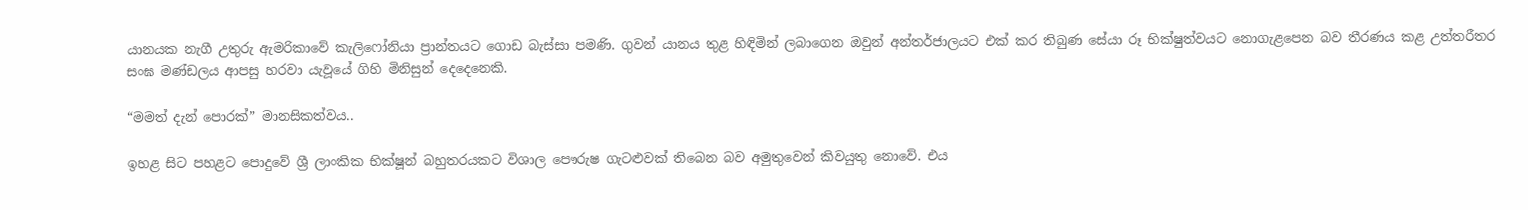යානයක නැගී උතුරු ඇමරිකාවේ කැලිෆෝනියා ප්‍රාන්තයට ගොඩ බැස්සා පමණි. ගුවන් යානය තුළ හිඳිමින් ලබාගෙන ඔවුන් අන්තර්ජාලයට එක් කර තිබුණ සේයා රූ භික්ෂුත්වයට නොගැළපෙන බව තීරණය කළ උත්තරීතර සංඝ මණ්ඩලය ආපසු හරවා යැවූයේ ගිහි මිනිසුන් දෙදෙනෙකි.

“මමත් දැන් පොරක්” මානසිකත්වය..

ඉහළ සිට පහළට පොදුවේ ශ්‍රී ලාංකික භික්ෂූන් බහුතරයකට විශාල පෞරුෂ ගැටළුවක් තිබෙන බව අමුතුවෙන් කිවයුතු නොවේ. එය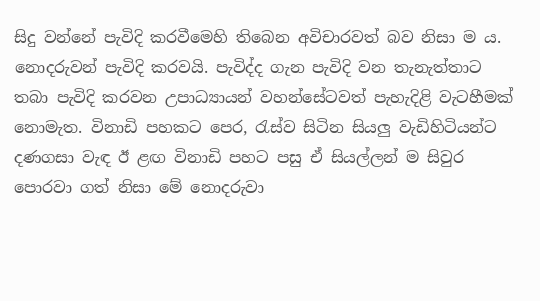සිදු වන්නේ පැවිදි කරවීමෙහි තිබෙන අවිචාරවත් බව නිසා ම ය. නොදරුවන් පැවිදි කරවයි. පැවිද්ද ගැන පැවිදි වන තැනැත්තාට තබා පැවිදි කරවන උපාධ්‍යායන් වහන්සේටවත් පැහැදිළි වැටහීමක් නොමැත. විනාඩි පහකට පෙර, රැස්ව සිටින සියලු වැඩිහිටියන්ට දණගසා වැඳ ඊ ළඟ විනාඩි පහට පසු ඒ සියල්ලන් ම සිවුර පොරවා ගත් නිසා මේ නොදරුවා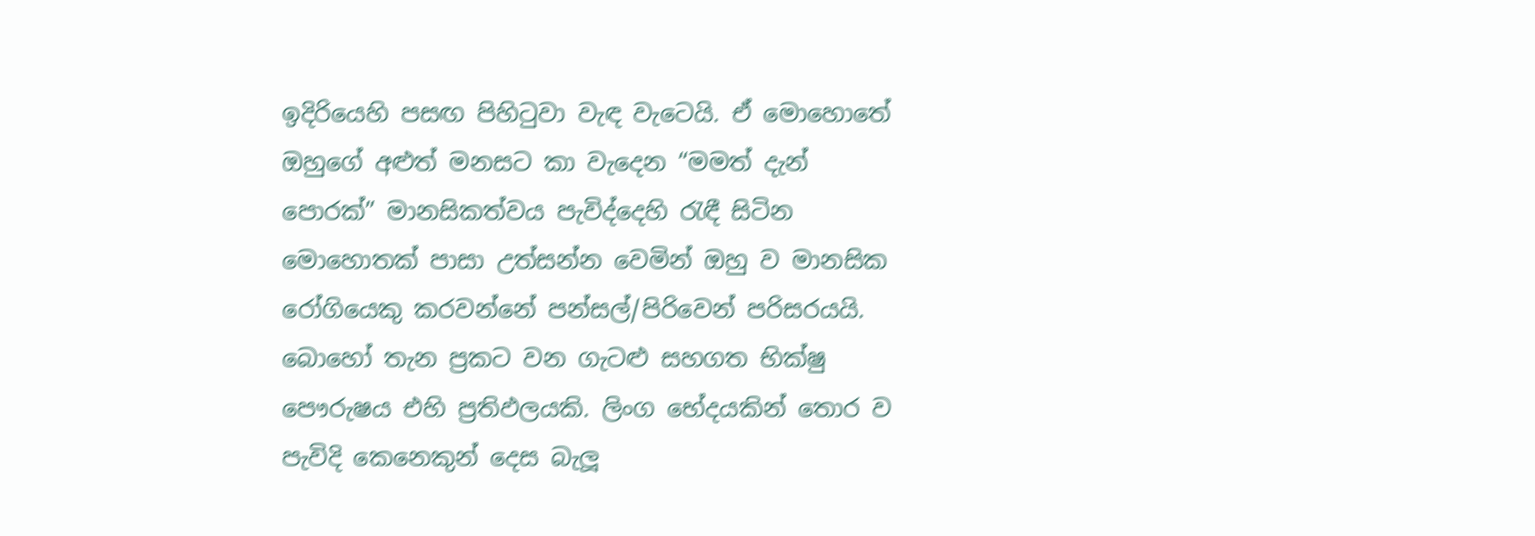ඉදිරියෙහි පසඟ පිහිටුවා වැඳ වැටෙයි. ඒ මොහොතේ ඔහුගේ අළුත් මනසට කා වැදෙන “මමත් දැන් පොරක්” මානසිකත්වය පැවිද්දෙහි රැඳී සිටින මොහොතක් පාසා උත්සන්න වෙමින් ඔහු ව මානසික රෝගියෙකු කරවන්නේ පන්සල්/පිරිවෙන් පරිසරයයි. බොහෝ තැන ප්‍රකට වන ගැටළු සහගත භික්ෂු පෞරුෂය එහි ප්‍රතිඵලයකි. ලිංග භේදයකින් තොර ව පැවිදි කෙනෙකුන් දෙස බැලූ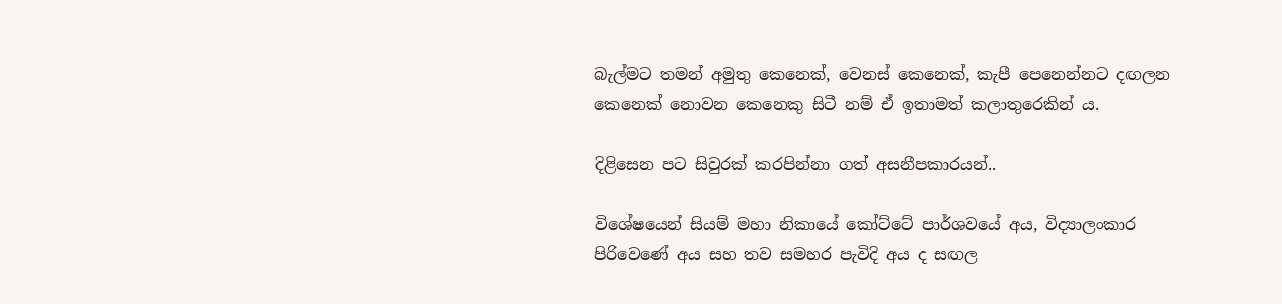බැල්මට තමන් අමුතු කෙනෙක්, වෙනස් කෙනෙක්, කැපී පෙනෙන්නට දඟලන කෙනෙක් නොවන කෙනෙකු සිටී නම් ඒ ඉතාමත් කලාතුරෙකින් ය.

දිළිසෙන පට සිවුරක් කරපින්නා ගත් අසනීපකාරයන්..

විශේෂයෙන් සියම් මහා නිකායේ කෝට්ටේ පාර්ශවයේ අය, විද්‍යාලංකාර පිරිවෙණේ අය සහ තව සමහර පැවිදි අය ද සඟල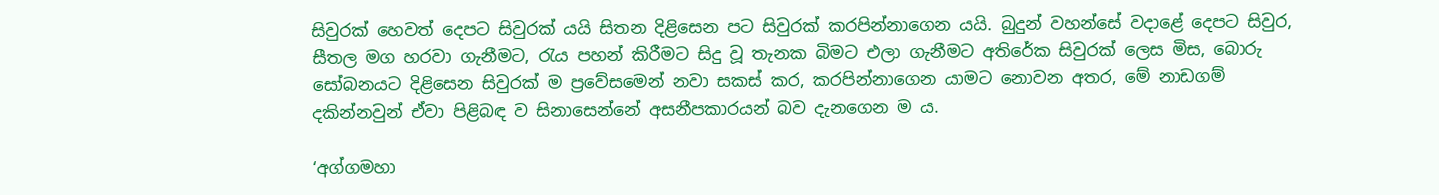සිවුරක් හෙවත් දෙපට සිවුරක් යයි සිතන දිළිසෙන පට සිවුරක් කරපින්නාගෙන යයි. බුදුන් වහන්සේ වදාළේ දෙපට සිවුර, සීතල මග හරවා ගැනීමට, රැය පහන් කිරීමට සිදු වූ තැනක බිමට එලා ගැනීමට අතිරේක සිවුරක් ලෙස මිස, බොරු සෝබනයට දිළිසෙන සිවුරක් ම ප්‍රවේසමෙන් නවා සකස් කර, කරපින්නාගෙන යාමට නොවන අතර, මේ නාඩගම් දකින්නවුන් ඒවා පිළිබඳ ව සිනාසෙන්නේ අසනීපකාරයන් බව දැනගෙන ම ය.

‘අග්ගමහා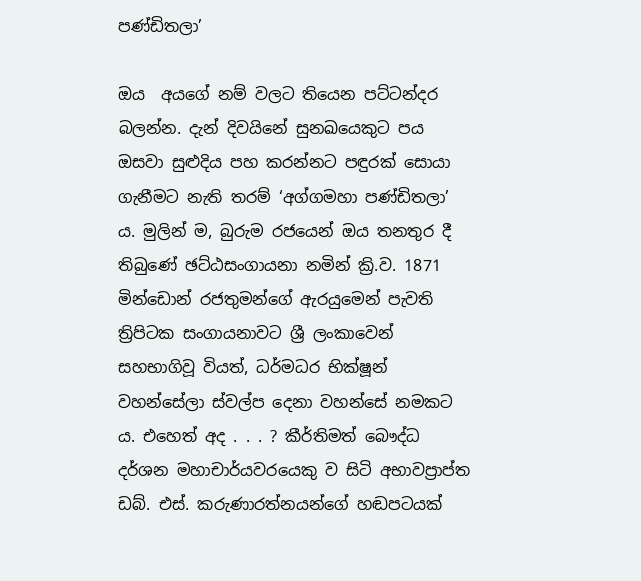පණ්ඩිතලා’

ඔය  අයගේ නම් වලට තියෙන පට්ටන්දර බලන්න. දැන් දිවයිනේ සුනඛයෙකුට පය ඔසවා සුළුදිය පහ කරන්නට පඳුරක් සොයා ගැනීමට නැති තරම් ‘අග්ගමහා පණ්ඩිතලා’ ය. මුලින් ම, බුරුම රජයෙන් ඔය තනතුර දී තිබුණේ ඡට්ඨසංගායනා නමින් ක්‍රි.ව. 1871 මින්ඩොන් රජතුමන්ගේ ඇරයුමෙන් පැවති ත්‍රිපිටක සංගායනාවට ශ්‍රී ලංකාවෙන්  සහභාගිවූ වියත්, ධර්මධර භික්ෂූන් වහන්සේලා ස්වල්ප දෙනා වහන්සේ නමකට ය. එහෙත් අද . . . ? කීර්තිමත් බෞද්ධ දර්ශන මහාචාර්යවරයෙකු ව සිටි අභාවප්‍රාප්ත ඩබ්. එස්. කරුණාරත්නයන්ගේ හඬපටයක්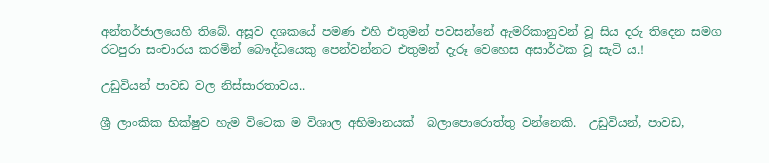අන්තර්ජාලයෙහි තිබේ. අසූව දශකයේ පමණ එහි එතුමන් පවසන්නේ ඇමරිකානුවන් වූ සිය දරු තිදෙන සමග රටපුරා සංචාරය කරමින් බෞද්ධයෙකු පෙන්වන්නට එතුමන් දැරූ වෙහෙස අසාර්ථක වූ සැටි ය.!

උඩුවියන් පාවඩ වල නිස්සාරතාවය..

ශ්‍රී ලාංකික භික්ෂුව හැම විටෙක ම විශාල අභිමානයක්  බලාපොරොත්තු වන්නෙකි.  උඩුවියන්, පාවඩ,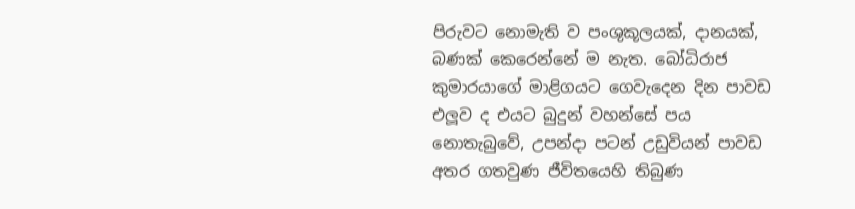පිරුවට නොමැති ව පංශුකූලයක්, දානයක්, බණක් කෙරෙන්නේ ම නැත. බෝධිරාජ කුමාරයාගේ මාළිගයට ගෙවැදෙන දින පාවඩ එලූව ද එයට බුදුන් වහන්සේ පය නොතැබුවේ, උපන්දා පටන් උඩුවියන් පාවඩ අතර ගතවුණ ජීවිතයෙහි තිබුණ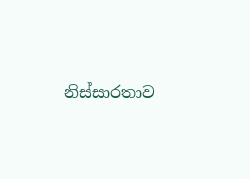නිස්සාරතාව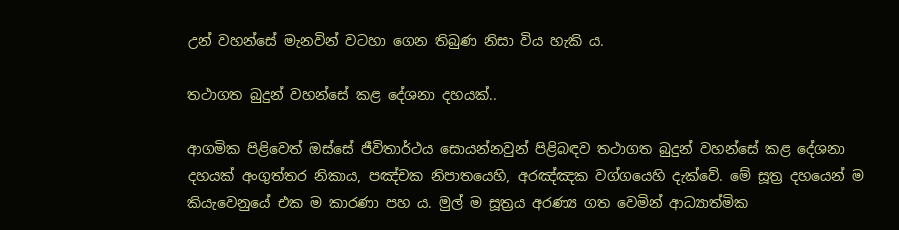උන් වහන්සේ මැනවින් වටහා ගෙන තිබුණ නිසා විය හැකි ය.

තථාගත බුදුන් වහන්සේ කළ දේශනා දහයක්..

ආගමික පිළිවෙත් ඔස්සේ ජීවිතාර්ථය සොයන්නවුන් පිළිබඳව තථාගත බුදුන් වහන්සේ කළ දේශනා දහයක් අංගුත්තර නිකාය, පඤ්චක නිපාතයෙහි, අරඤ්ඤක වග්ගයෙහි දැක්වේ. මේ සූත්‍ර දහයෙන් ම කියැවෙනුයේ එක ම කාරණා පහ ය. මුල් ම සූත්‍රය අරණ්‍ය ගත වෙමින් ආධ්‍යාත්මික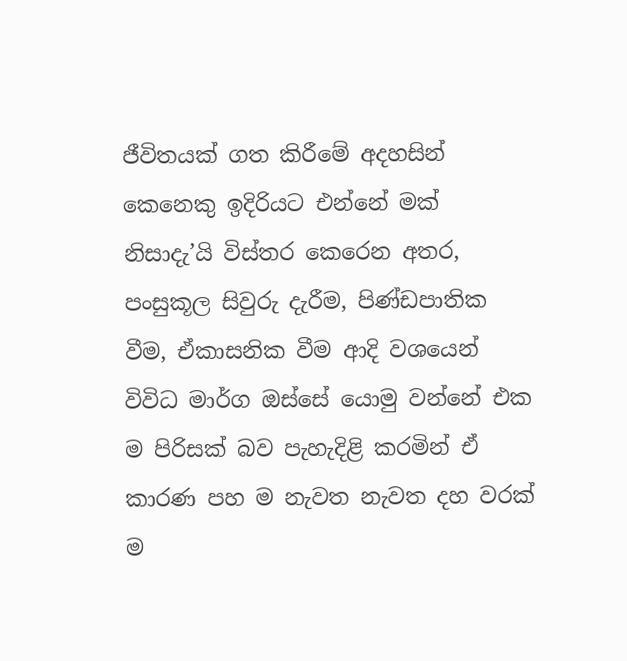ජීවිතයක් ගත කිරීමේ අදහසින් කෙනෙකු ඉදිරියට එන්නේ මක් නිසාදැ’යි විස්තර කෙරෙන අතර, පංසුකූල සිවුරු දැරීම, පිණ්ඩපාතික වීම, ඒකාසනික වීම ආදි වශයෙන් විවිධ මාර්ග ඔස්සේ යොමු වන්නේ එක ම පිරිසක් බව පැහැදිළි කරමින් ඒ කාරණ පහ ම නැවත නැවත දහ වරක් ම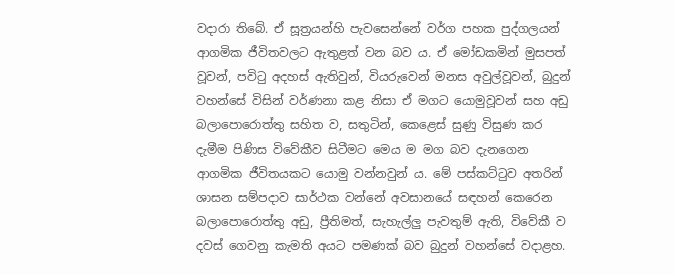වදාරා තිබේ. ඒ සූත්‍රයන්හි පැවසෙන්නේ වර්ග පහක පුද්ගලයන් ආගමික ජීවිතවලට ඇතුළත් වන බව ය. ඒ මෝඩකමින් මුසපත් වූවන්, පවිටු අදහස් ඇතිවුන්, වියරුවෙන් මනස අවුල්වූවන්, බුදුන් වහන්සේ විසින් වර්ණනා කළ නිසා ඒ මගට යොමුවූවන් සහ අඩු බලාපොරොත්තු සහිත ව, සතුටින්, කෙළෙස් සුණු විසුණ කර දැමීම පිණිස විවේකීව සිටීමට මෙය ම මග බව දැනගෙන ආගමික ජීවිතයකට යොමු වන්නවුන් ය. මේ පස්කට්ටුව අතරින් ශාසන සම්පදාව සාර්ථක වන්නේ අවසානයේ සඳහන් කෙරෙන බලාපොරොත්තු අඩු, ප්‍රීතිමත්, සැහැල්ලු පැවතුම් ඇති, විවේකී ව දවස් ගෙවනු කැමති අයට පමණක් බව බුදුන් වහන්සේ වදාළහ.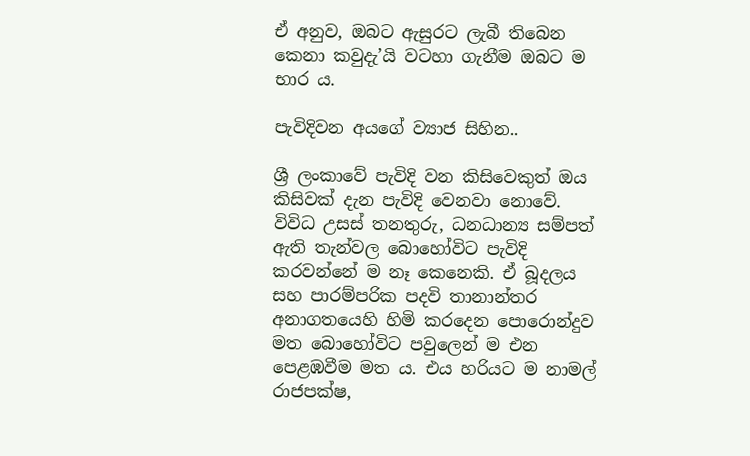ඒ අනුව, ඔබට ඇසුරට ලැබී තිබෙන කෙනා කවුදැ’යි වටහා ගැනීම ඔබට ම භාර ය.

පැවිදිවන අයගේ ව්‍යාජ සිහින..

ශ්‍රී ලංකාවේ පැවිදි වන කිසිවෙකුත් ඔය කිසිවක් දැන පැවිදි වෙනවා නොවේ. විවිධ උසස් තනතුරු, ධනධාන්‍ය සම්පත් ඇති තැන්වල බොහෝවිට පැවිදි කරවන්නේ ම නෑ කෙනෙකි. ඒ බූදලය සහ පාරම්පරික පදවි තානාන්තර අනාගතයෙහි හිමි කරදෙන පොරොන්දුව මත බොහෝවිට පවුලෙන් ම එන පෙළඹවීම මත ය. එය හරියට ම නාමල් රාජපක්ෂ,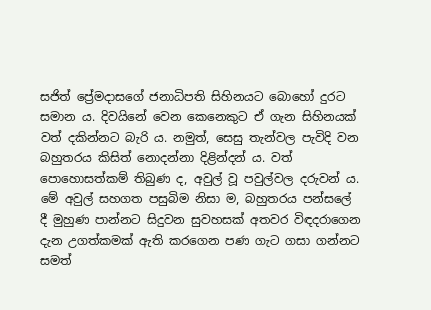සජිත් ප්‍රේමදාසගේ ජනාධිපති සිහිනයට බොහෝ දුරට සමාන ය. දිවයිනේ වෙන කෙනෙකුට ඒ ගැන සිහිනයක් වත් දකින්නට බැරි ය. නමුත්, සෙසු තැන්වල පැවිදි වන බහුතරය කිසිත් නොදන්නා දිළින්දන් ය. වත් පොහොසත්කම් තිබුණ ද, අවුල් වූ පවුල්වල දරුවන් ය. මේ අවුල් සහගත පසුබිම නිසා ම, බහුතරය පන්සලේ දී මුහුණ පාන්නට සිදුවන සුවහසක් අතවර විඳදරාගෙන දැන උගත්කමක් ඇති කරගෙන පණ ගැට ගසා ගන්නට සමත්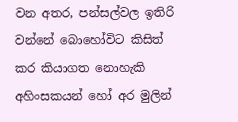වන අතර, පන්සල්වල ඉතිරි වන්නේ බොහෝවිට කිසිත් කර කියාගත නොහැකි අහිංසකයන් හෝ අර මුලින්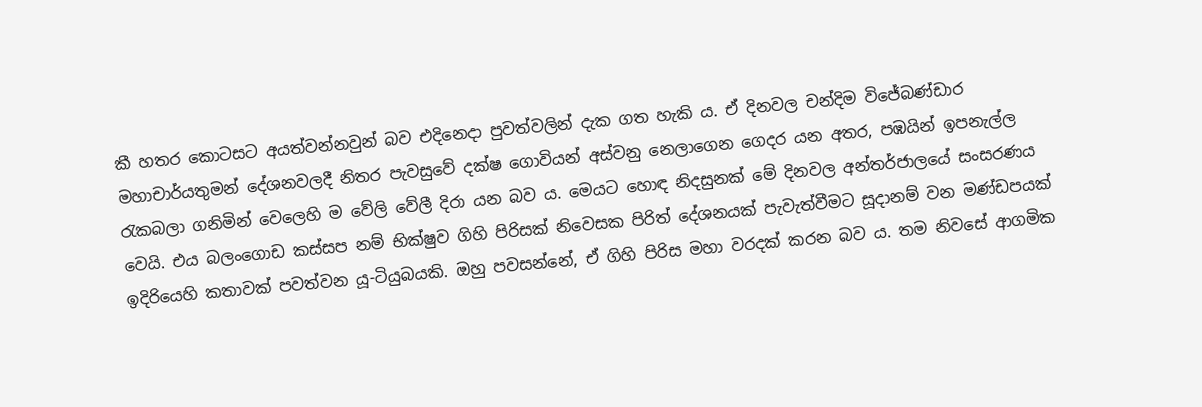කී හතර කොටසට අයත්වන්නවුන් බව එදිනෙදා පුවත්වලින් දැක ගත හැකි ය. ඒ දිනවල චන්දිම විජේබණ්ඩාර මහාචාර්යතුමන් දේශනවලදී නිතර පැවසුවේ දක්ෂ ගොවියන් අස්වනු නෙලාගෙන ගෙදර යන අතර, පඹයින් ඉපනැල්ල රැකබලා ගනිමින් වෙලෙහි ම වේලි වේලී දිරා යන බව ය. මෙයට හොඳ නිදසුනක් මේ දිනවල අන්තර්ජාලයේ සංසරණය වෙයි. එය බලංගොඩ කස්සප නම් භික්ෂුව ගිහි පිරිසක් නිවෙසක පිරිත් දේශනයක් පැවැත්වීමට සූදානම් වන මණ්ඩපයක් ඉදිරියෙහි කතාවක් පවත්වන යූ-ටියුබයකි. ඔහු පවසන්නේ, ඒ ගිහි පිරිස මහා වරදක් කරන බව ය. තම නිවසේ ආගමික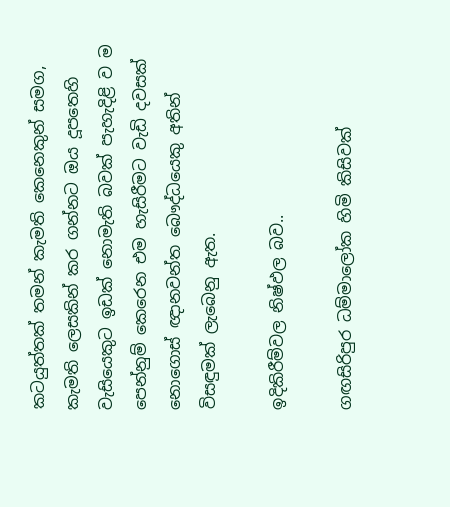කටයුත්තක් තමන් කැමති කෙනෙකුන් සමග, කැමති ලෙසකින් කර ගන්නට ඔය දූපතෙහි වැසියෙකුට ඉඩක් නොමැති බවක් පැහැදිළි ව ම පෙන්නුම් කෙරෙන එම හැසිරීමට වැඩි දවසක් නොගොස් ඥානවන්ත බෞද්ධයෙකු අතින් විසඳුමක් ලැබෙනු ඇත.

ඉදිකිරීම්වල නිෂ්ඵල බව..

ගඟසිරිපුර ධම්මාලෝක හිමි කිසිවක්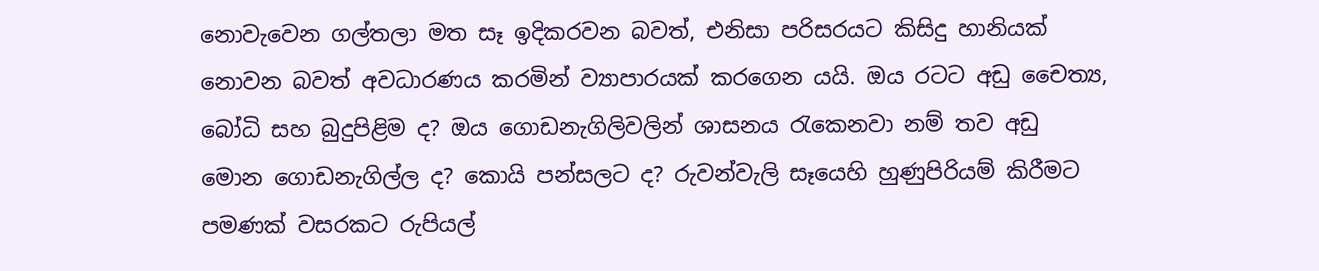නොවැවෙන ගල්තලා මත සෑ ඉදිකරවන බවත්, එනිසා පරිසරයට කිසිදු හානියක් නොවන බවත් අවධාරණය කරමින් ව්‍යාපාරයක් කරගෙන යයි. ඔය රටට අඩු චෛත්‍ය, බෝධි සහ බුදුපිළිම ද? ඔය ගොඩනැගිලිවලින් ශාසනය රැකෙනවා නම් තව අඩු මොන ගොඩනැගිල්ල ද? කොයි පන්සලට ද? රුවන්වැලි සෑයෙහි හුණුපිරියම් කිරීමට පමණක් වසරකට රුපියල්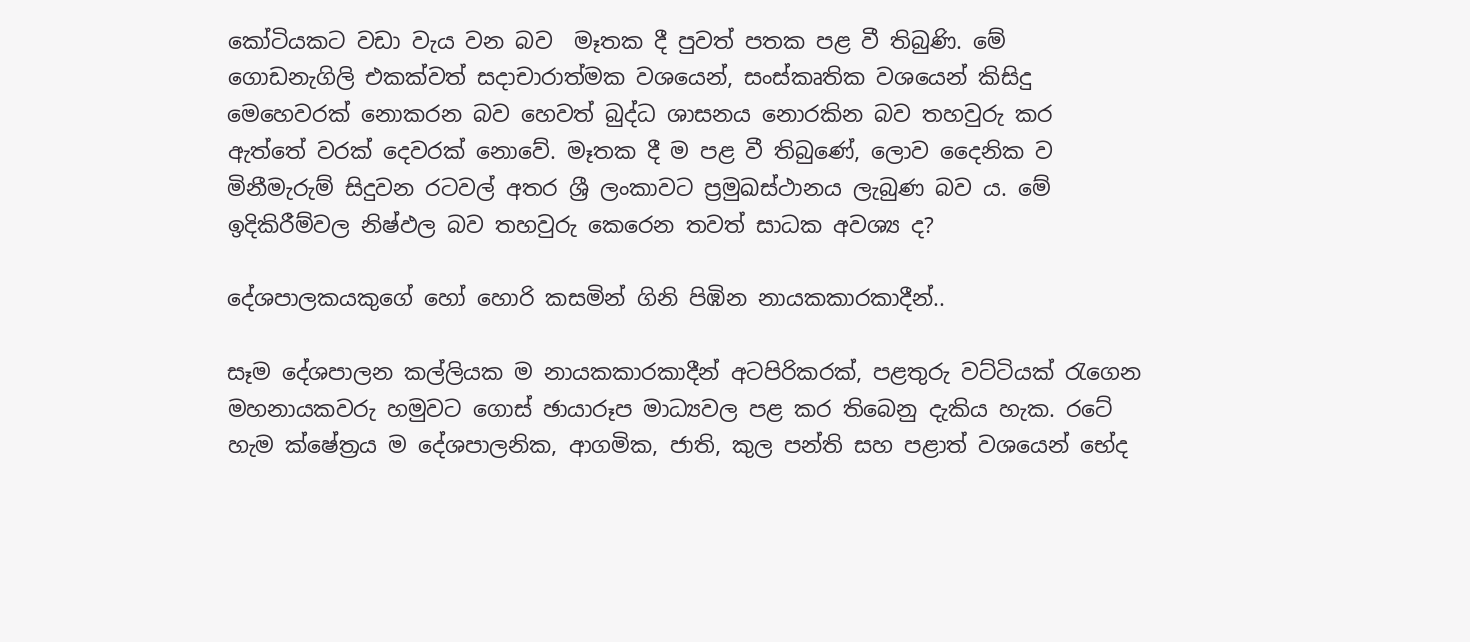කෝටියකට වඩා වැය වන බව  මෑතක දී පුවත් පතක පළ වී තිබුණි. මේ ගොඩනැගිලි එකක්වත් සදාචාරාත්මක වශයෙන්, සංස්කෘතික වශයෙන් කිසිදු මෙහෙවරක් නොකරන බව හෙවත් බුද්ධ ශාසනය නොරකින බව තහවුරු කර ඇත්තේ වරක් දෙවරක් නොවේ. මෑතක දී ම පළ වී තිබුණේ, ලොව දෛනික ව මිනීමැරුම් සිදුවන රටවල් අතර ශ්‍රී ලංකාවට ප්‍රමුඛස්ථානය ලැබුණ බව ය. මේ ඉදිකිරීම්වල නිෂ්ඵල බව තහවුරු කෙරෙන තවත් සාධක අවශ්‍ය ද?

දේශපාලකයකුගේ හෝ හොරි කසමින් ගිනි පිඹින නායකකාරකාදීන්..

සෑම දේශපාලන කල්ලියක ම නායකකාරකාදීන් අටපිරිකරක්, පළතුරු වට්ටියක් රැගෙන මහනායකවරු හමුවට ගොස් ඡායාරූප මාධ්‍යවල පළ කර තිබෙනු දැකිය හැක. රටේ හැම ක්ෂේත්‍රය ම දේශපාලනික, ආගමික, ජාති, කුල පන්ති සහ පළාත් වශයෙන් භේද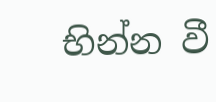භින්න වී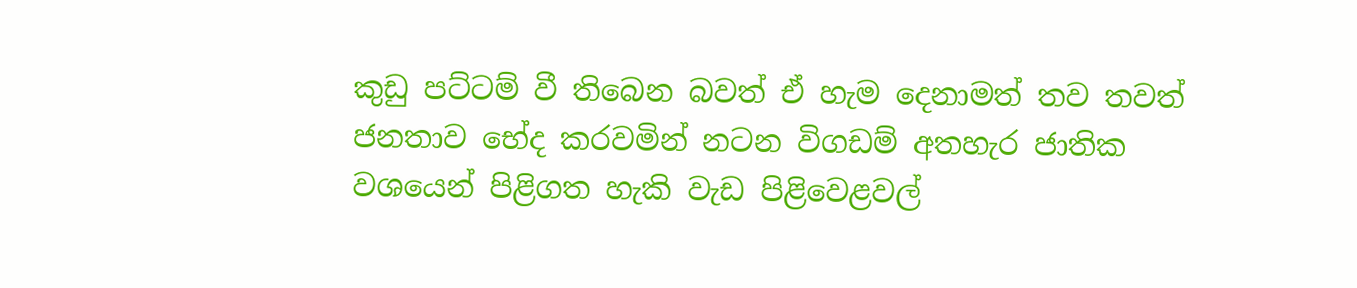කුඩු පට්ටම් වී තිබෙන බවත් ඒ හැම දෙනාමත් තව තවත් ජනතාව භේද කරවමින් නටන විගඩම් අතහැර ජාතික වශයෙන් පිළිගත හැකි වැඩ පිළිවෙළවල්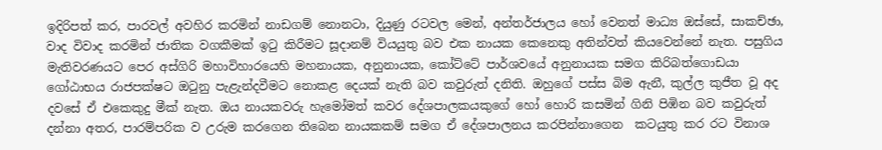ඉදිරිපත් කර, පාරවල් අවහිර කරමින් නාඩගම් නොනටා, දියුණු රටවල මෙන්, අන්තර්ජාලය හෝ වෙනත් මාධ්‍ය ඔස්සේ, සාකච්ඡා, වාද විවාද කරමින් ජාතික වගකීමක් ඉටු කිරීමට සූදානම් වියයුතු බව එක නායක කෙනෙකු අතින්වත් කියවෙන්නේ නැත. පසුගිය මැතිවරණයට පෙර අස්ගිරි මහාවිහාරයෙහි මහනායක, අනුනායක, කෝට්ටේ පාර්ශවයේ අනුනායක සමග කිරිබත්ගොඩයා ගෝඨාභය රාජපක්ෂට ඔටුනු පැළැන්දවීමට නොකළ දෙයක් නැති බව කවුරුත් දනිති. ඔහුගේ පස්ස බිම ඇනී, කුල්ල කුජීත වූ අද දවසේ ඒ එකෙකුදු මීක් නැත. ඔය නායකවරු හැමෝමත් කවර දේශපාලකයකුගේ හෝ හොරි කසමින් ගිනි පිඹින බව කවුරුත් දන්නා අතර, පාරම්පරික ව උරුම කරගෙන තිබෙන නායකකම් සමග ඒ දේශපාලනය කරපින්නාගෙන  කටයුතු කර රට විනාශ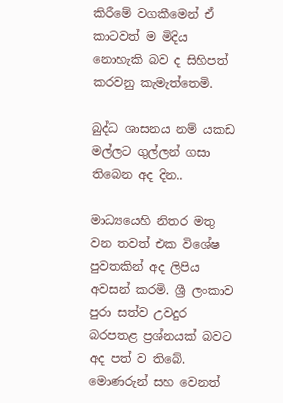කිරීමේ වගකීමෙන් ඒ කාටවත් ම මිදිය නොහැකි බව ද සිහිපත් කරවනු කැමැත්තෙමි.

බුද්ධ ශාසනය නම් යකඩ මල්ලට ගුල්ලන් ගසා තිබෙන අද දින..

මාධ්‍යයෙහි නිතර මතු වන තවත් එක විශේෂ පුවතකින් අද ලිපිය අවසන් කරමි. ශ්‍රී ලංකාව පුරා සත්ව උවදුර බරපතළ ප්‍රශ්නයක් බවට අද පත් ව තිබේ. මොණරුන් සහ වෙනත්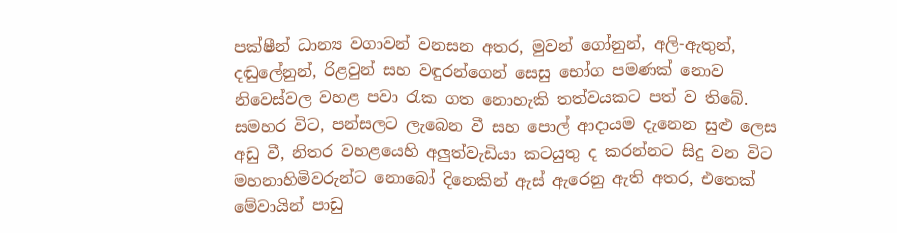පක්ෂීන් ධාන්‍ය වගාවන් වනසන අතර, මුවන් ගෝනුන්, අලි-ඇතුන්, දඬුලේනුන්, රිළවුන් සහ වඳුරන්ගෙන් සෙසු භෝග පමණක් නොව නිවෙස්වල වහළ පවා රැක ගත නොහැකි තත්වයකට පත් ව තිබේ. සමහර විට, පන්සලට ලැබෙන වී සහ පොල් ආදායම දැනෙන සුළු ලෙස අඩු වී, නිතර වහළයෙහි අලුත්වැඩියා කටයුතු ද කරන්නට සිදු වන විට මහනාහිමිවරුන්ට නොබෝ දිනෙකින් ඇස් ඇරෙනු ඇති අතර, එතෙක් මේවායින් පාඩු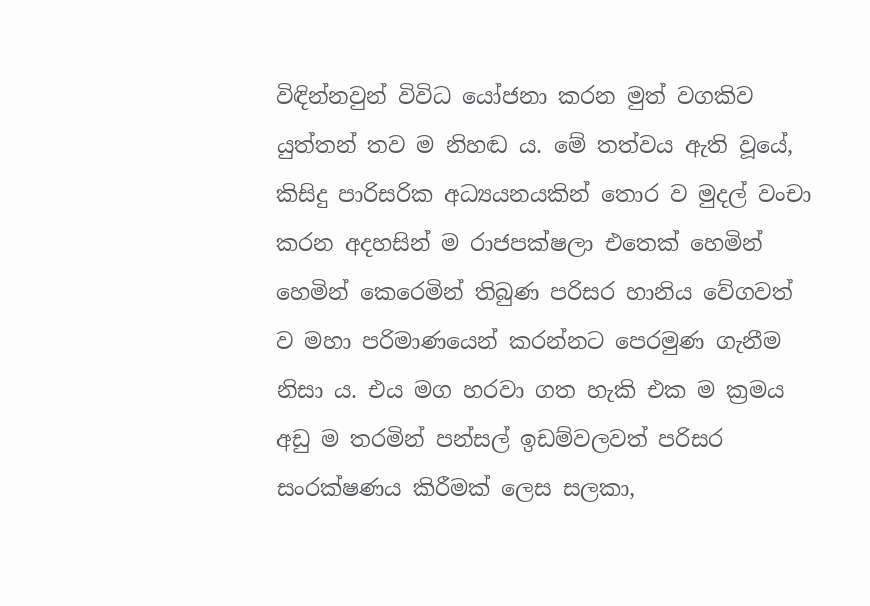විඳින්නවුන් විවිධ යෝජනා කරන මුත් වගකිව යුත්තන් තව ම නිහඬ ය. මේ තත්වය ඇති වූයේ, කිසිදු පාරිසරික අධ්‍යයනයකින් තොර ව මුදල් වංචා කරන අදහසින් ම රාජපක්ෂලා එතෙක් හෙමින් හෙමින් කෙරෙමින් තිබුණ පරිසර හානිය වේගවත් ව මහා පරිමාණයෙන් කරන්නට පෙරමුණ ගැනීම නිසා ය. එය මග හරවා ගත හැකි එක ම ක්‍රමය අඩු ම තරමින් පන්සල් ඉඩම්වලවත් පරිසර සංරක්ෂණය කිරීමක් ලෙස සලකා,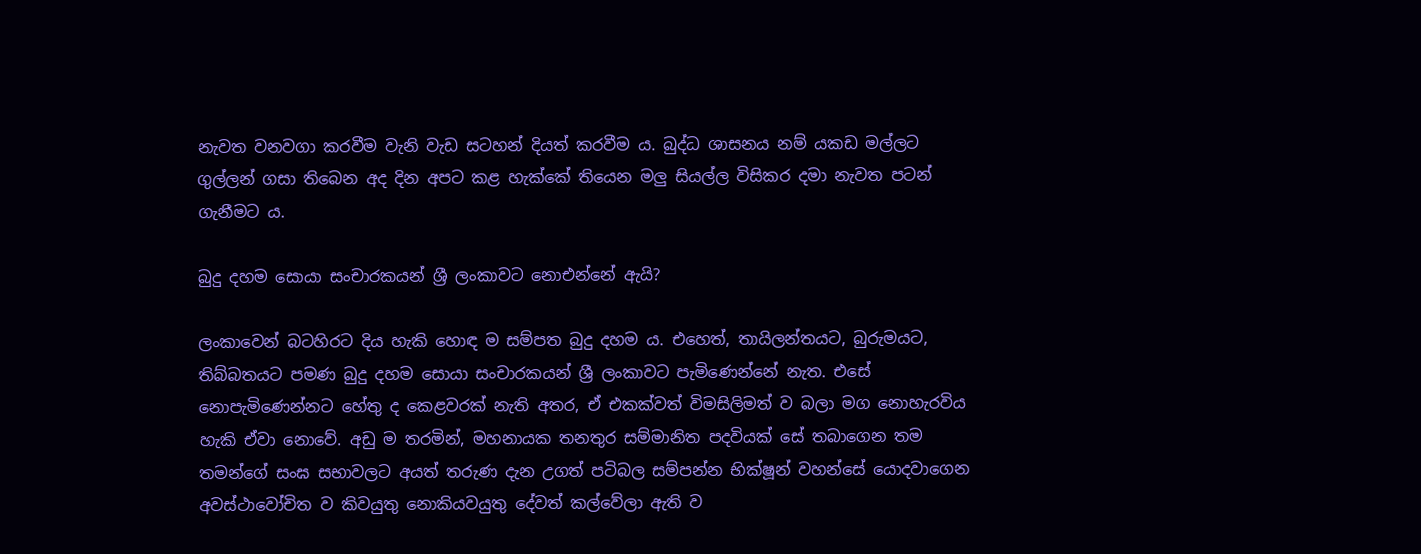නැවත වනවගා කරවීම වැනි වැඩ සටහන් දියත් කරවීම ය. බුද්ධ ශාසනය නම් යකඩ මල්ලට ගුල්ලන් ගසා තිබෙන අද දින අපට කළ හැක්කේ තියෙන මලු සියල්ල විසිකර දමා නැවත පටන් ගැනීමට ය.

බුදු දහම සොයා සංචාරකයන් ශ්‍රී ලංකාවට නොඑන්නේ ඇයි?

ලංකාවෙන් බටහිරට දිය හැකි හොඳ ම සම්පත බුදු දහම ය. එහෙත්, තායිලන්තයට, බුරුමයට, තිබ්බතයට පමණ බුදු දහම සොයා සංචාරකයන් ශ්‍රී ලංකාවට පැමිණෙන්නේ නැත. එසේ නොපැමිණෙන්නට හේතු ද කෙළවරක් නැති අතර, ඒ එකක්වත් විමසිලිමත් ව බලා මග නොහැරවිය හැකි ඒවා නොවේ. අඩු ම තරමින්, මහනායක තනතුර සම්මානිත පදවියක් සේ තබාගෙන තම තමන්ගේ සංඝ සභාවලට අයත් තරුණ දැන උගත් පටිබල සම්පන්න භික්ෂූන් වහන්සේ යොදවාගෙන අවස්ථාවෝචිත ව කිවයුතු නොකියවයුතු දේවත් කල්වේලා ඇති ව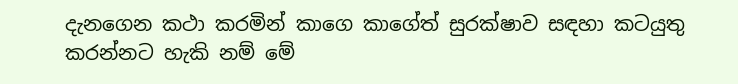දැනගෙන කථා කරමින් කාගෙ කාගේත් සුරක්ෂාව සඳහා කටයුතු කරන්නට හැකි නම් මේ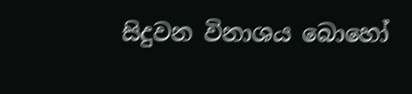සිදුවන විනාශය බොහෝ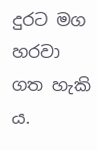දුරට මග හරවා ගත හැකි ය.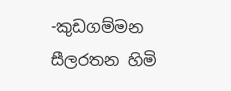-කුඩගම්මන සීලරතන හිමි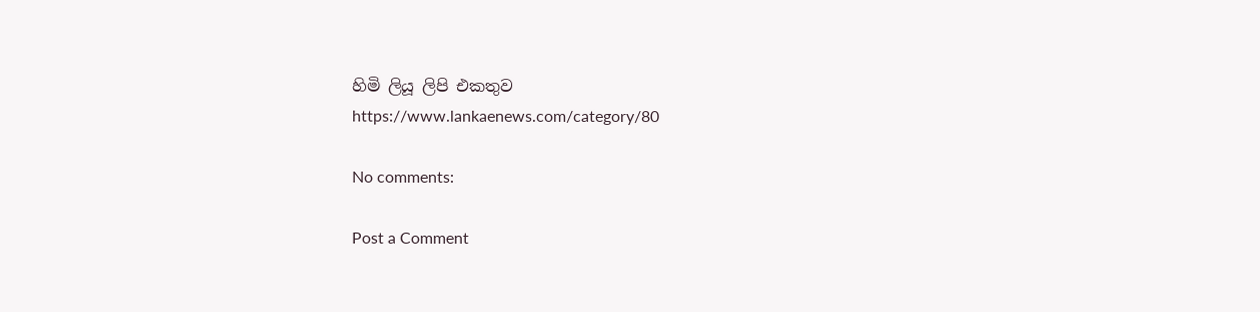හිමි ලියූ ලිපි එකතුව
https://www.lankaenews.com/category/80

No comments:

Post a Comment